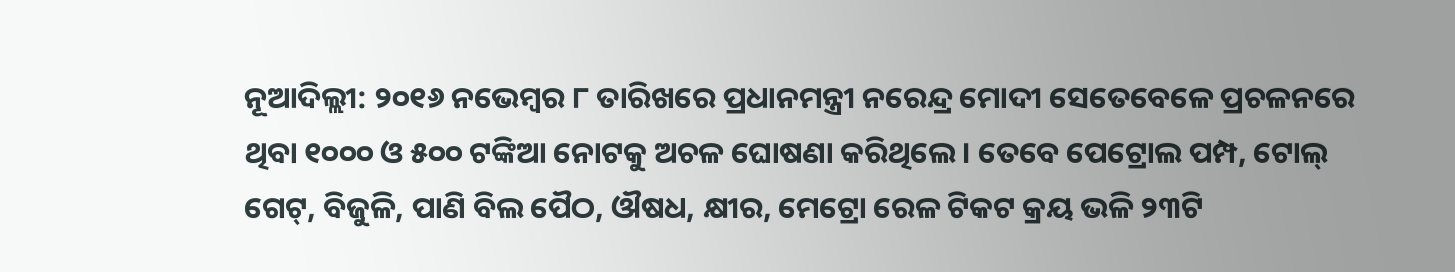ନୂଆଦିଲ୍ଲୀ: ୨୦୧୬ ନଭେମ୍ବର ୮ ତାରିଖରେ ପ୍ରଧାନମନ୍ତ୍ରୀ ନରେନ୍ଦ୍ର ମୋଦୀ ସେତେବେଳେ ପ୍ରଚଳନରେ ଥିବା ୧୦୦୦ ଓ ୫୦୦ ଟଙ୍କିଆ ନୋଟକୁ ଅଚଳ ଘୋଷଣା କରିଥିଲେ। ତେବେ ପେଟ୍ରୋଲ ପମ୍ପ, ଟୋଲ୍ ଗେଟ୍, ବିଜୁଳି, ପାଣି ବିଲ ପୈଠ, ଔଷଧ, କ୍ଷୀର, ମେଟ୍ରୋ ରେଳ ଟିକଟ କ୍ରୟ ଭଳି ୨୩ଟି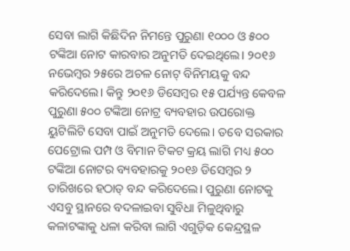ସେବା ଲାଗି କିଛିଦିନ ନିମନ୍ତେ ପୁରୁଣା ୧୦୦୦ ଓ ୫୦୦ ଟଙ୍କିଆ ନୋଟ କାରବାର ଅନୁମତି ଦେଇଥିଲେ। ୨୦୧୬ ନଭେମ୍ବର ୨୫ରେ ଅଚଳ ନୋଟ୍ ବିନିମୟକୁ ବନ୍ଦ କରିଦେଲେ। କିନ୍ତୁ ୨୦୧୬ ଡିସେମ୍ବର ୧୫ ପର୍ଯ୍ୟନ୍ତ କେବଳ ପୁରୁଣା ୫୦୦ ଟଙ୍କିଆ ନୋଟ୍ର ବ୍ୟବହାର ଉପରୋକ୍ତ ୟୁଟିଲିଟି ସେବା ପାଇଁ ଅନୁମତି ଦେଲେ। ତବେ ସରକାର ପେଟ୍ରୋଲ ପମ୍ପ ଓ ବିମାନ ଟିକଟ କ୍ରୟ ଲାଗି ମଧ୍ୟ ୫୦୦ ଟଙ୍କିଆ ନୋଟର ବ୍ୟବହାରକୁ ୨୦୧୬ ଡିସେମ୍ବର ୨ ତାରିଖରେ ହଠାତ୍ ବନ୍ଦ କରିଦେଲେ। ପୁରୁଣା ନୋଟକୁ ଏସବୁ ସ୍ଥାନରେ ବଦଳାଇବା ସୁବିଧା ମିଳୁଥିବାରୁ କଳାଟଙ୍କାକୁ ଧଳା କରିବା ଲାଗି ଏଗୁଡ଼ିକ କେନ୍ଦ୍ରସ୍ଥଳ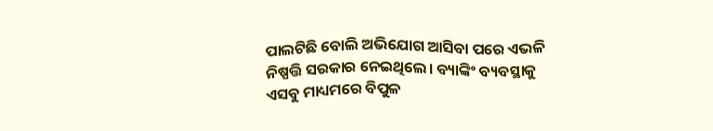ପାଲଟିଛି ବୋଲି ଅଭିଯୋଗ ଆସିବା ପରେ ଏଭଳି ନିଷ୍ପତ୍ତି ସରକାର ନେଇଥିଲେ। ବ୍ୟାଙ୍କିଂ ବ୍ୟବସ୍ଥାକୁ ଏସବୁ ମାଧ୍ୟମରେ ବିପୁଳ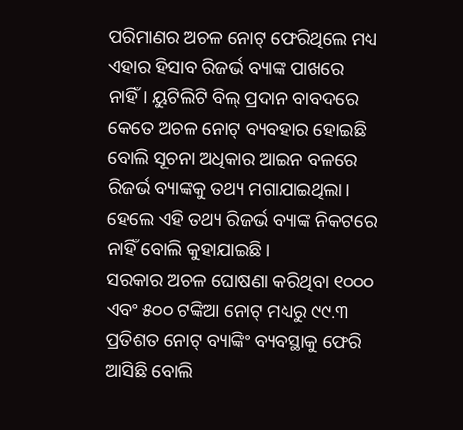ପରିମାଣର ଅଚଳ ନୋଟ୍ ଫେରିଥିଲେ ମଧ୍ୟ ଏହାର ହିସାବ ରିଜର୍ଭ ବ୍ୟାଙ୍କ ପାଖରେ ନାହିଁ। ୟୁଟିଲିଟି ବିଲ୍ ପ୍ରଦାନ ବାବଦରେ କେତେ ଅଚଳ ନୋଟ୍ ବ୍ୟବହାର ହୋଇଛି ବୋଲି ସୂଚନା ଅଧିକାର ଆଇନ ବଳରେ ରିଜର୍ଭ ବ୍ୟାଙ୍କକୁ ତଥ୍ୟ ମଗାଯାଇଥିଲା। ହେଲେ ଏହି ତଥ୍ୟ ରିଜର୍ଭ ବ୍ୟାଙ୍କ ନିକଟରେ ନାହିଁ ବୋଲି କୁହାଯାଇଛି।
ସରକାର ଅଚଳ ଘୋଷଣା କରିଥିବା ୧୦୦୦ ଏବଂ ୫୦୦ ଟଙ୍କିଆ ନୋଟ୍ ମଧ୍ୟରୁ ୯୯.୩ ପ୍ରତିଶତ ନୋଟ୍ ବ୍ୟାଙ୍କିଂ ବ୍ୟବସ୍ଥାକୁ ଫେରି ଆସିଛି ବୋଲି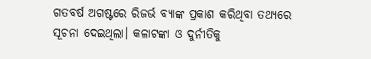ଗତବର୍ଷ ଅଗଷ୍ଟରେ ରିଜର୍ଭ ବ୍ୟାଙ୍କ ପ୍ରକାଶ କରିଥିବା ତଥ୍ୟରେ ସୂଚନା ଦେଇଥିଲା। କଳାଟଙ୍କା ଓ ଦୁର୍ନୀତିକୁ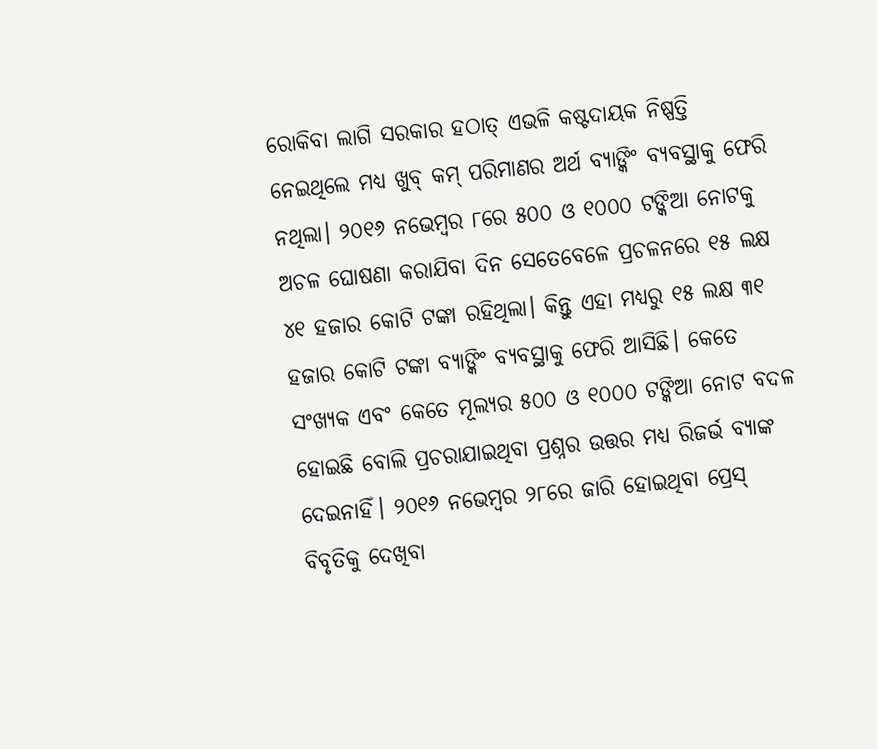ରୋକିବା ଲାଗି ସରକାର ହଠାତ୍ ଏଭଳି କଷ୍ଟଦାୟକ ନିଷ୍ପତ୍ତି ନେଇଥିଲେ ମଧ୍ୟ ଖୁବ୍ କମ୍ ପରିମାଣର ଅର୍ଥ ବ୍ୟାଙ୍କିଂ ବ୍ୟବସ୍ଥାକୁ ଫେରି ନଥିଲା। ୨୦୧୬ ନଭେମ୍ବର ୮ରେ ୫୦୦ ଓ ୧୦୦୦ ଟଙ୍କିଆ ନୋଟକୁ ଅଚଳ ଘୋଷଣା କରାଯିବା ଦିନ ସେତେବେଳେ ପ୍ରଚଳନରେ ୧୫ ଲକ୍ଷ ୪୧ ହଜାର କୋଟି ଟଙ୍କା ରହିଥିଲା। କିନ୍ତୁ ଏହା ମଧ୍ୟରୁ ୧୫ ଲକ୍ଷ ୩୧ ହଜାର କୋଟି ଟଙ୍କା ବ୍ୟାଙ୍କିଂ ବ୍ୟବସ୍ଥାକୁ ଫେରି ଆସିଛି। କେତେ ସଂଖ୍ୟକ ଏବଂ କେତେ ମୂଲ୍ୟର ୫୦୦ ଓ ୧୦୦୦ ଟଙ୍କିଆ ନୋଟ ବଦଳ ହୋଇଛି ବୋଲି ପ୍ରଚରାଯାଇଥିବା ପ୍ରଶ୍ନର ଉତ୍ତର ମଧ୍ୟ ରିଜର୍ଭ ବ୍ୟାଙ୍କ ଦେଇନାହିଁ। ୨୦୧୬ ନଭେମ୍ବର ୨୮ରେ ଜାରି ହୋଇଥିବା ପ୍ରେସ୍ ବିବୃତିକୁ ଦେଖିବା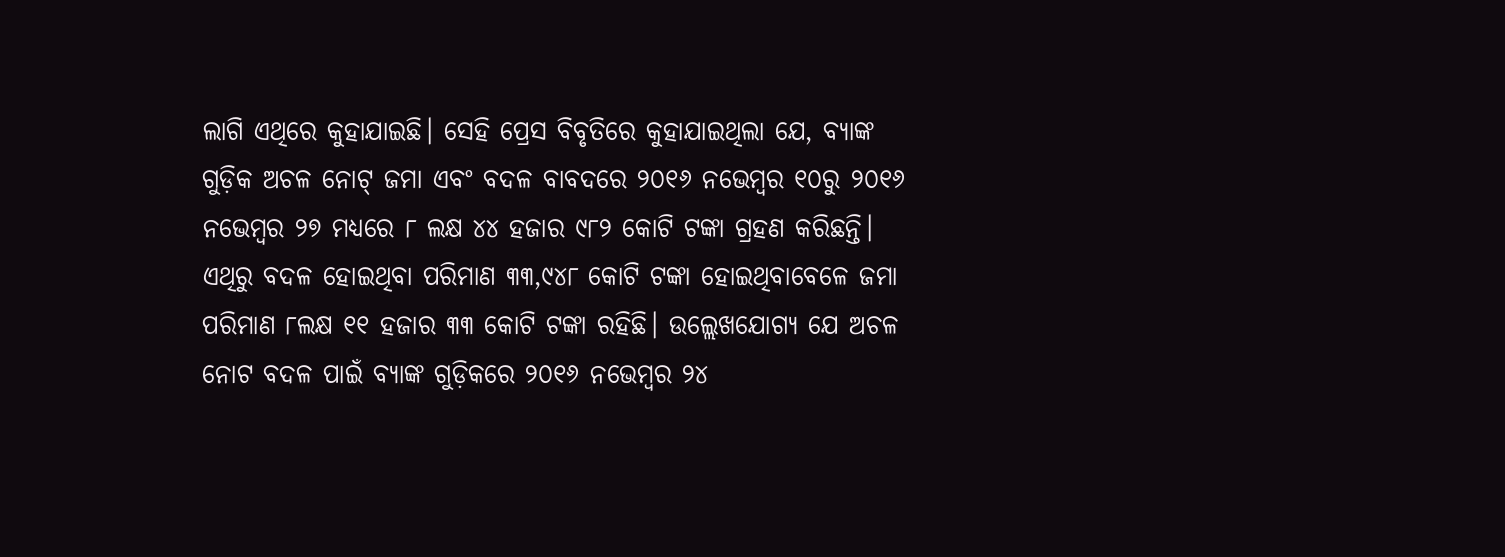ଲାଗି ଏଥିରେ କୁହାଯାଇଛି। ସେହି ପ୍ରେସ ବିବୃତିରେ କୁହାଯାଇଥିଲା ଯେ, ବ୍ୟାଙ୍କ ଗୁଡ଼ିକ ଅଚଳ ନୋଟ୍ ଜମା ଏବଂ ବଦଳ ବାବଦରେ ୨୦୧୬ ନଭେମ୍ବର ୧୦ରୁ ୨୦୧୬ ନଭେମ୍ବର ୨୭ ମଧ୍ୟରେ ୮ ଲକ୍ଷ ୪୪ ହଜାର ୯୮୨ କୋଟି ଟଙ୍କା ଗ୍ରହଣ କରିଛନ୍ତି। ଏଥିରୁ ବଦଳ ହୋଇଥିବା ପରିମାଣ ୩୩,୯୪୮ କୋଟି ଟଙ୍କା ହୋଇଥିବାବେଳେ ଜମା ପରିମାଣ ୮ଲକ୍ଷ ୧୧ ହଜାର ୩୩ କୋଟି ଟଙ୍କା ରହିଛି। ଉଲ୍ଲେଖଯୋଗ୍ୟ ଯେ ଅଚଳ ନୋଟ ବଦଳ ପାଇଁ ବ୍ୟାଙ୍କ ଗୁଡ଼ିକରେ ୨୦୧୬ ନଭେମ୍ବର ୨୪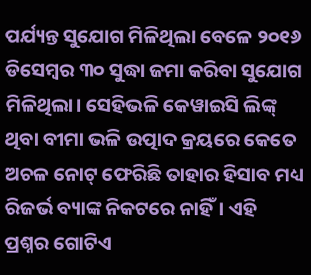ପର୍ଯ୍ୟନ୍ତ ସୁଯୋଗ ମିଳିଥିଲା ବେଳେ ୨୦୧୬ ଡିସେମ୍ବର ୩୦ ସୁଦ୍ଧା ଜମା କରିବା ସୁଯୋଗ ମିଳିଥିଲା। ସେହିଭଳି କେୱାଇସି ଲିଙ୍କ୍ ଥିବା ବୀମା ଭଳି ଉତ୍ପାଦ କ୍ରୟରେ କେତେ ଅଚଳ ନୋଟ୍ ଫେରିଛି ତାହାର ହିସାବ ମଧ୍ୟ ରିଜର୍ଭ ବ୍ୟାଙ୍କ ନିକଟରେ ନାହିଁ। ଏହି ପ୍ରଶ୍ନର ଗୋଟିଏ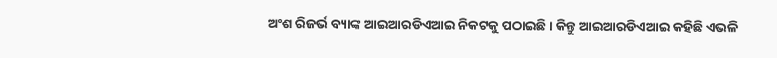ଅଂଶ ରିଜର୍ଭ ବ୍ୟାଙ୍କ ଆଇଆରଡିଏଆଇ ନିକଟକୁ ପଠାଇଛି। କିନ୍ତୁ ଆଇଆରଡିଏଆଇ କହିଛି ଏଭଳି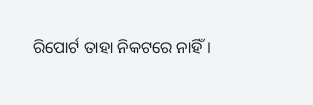ରିପୋର୍ଟ ତାହା ନିକଟରେ ନାହିଁ।